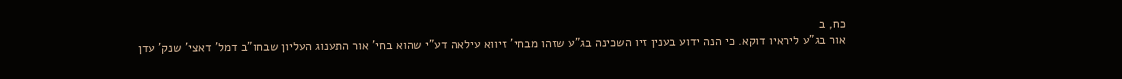כח, ב
אור בג"ע ליראיו דוקא. כי הנה ידוע בענין זיו השכינה בג"ע שזהו מבחי' זיווא עילאה דע"י שהוא בחי' אור התענוג העליון שבחו"ב דמל' דאצי' שנק' עדן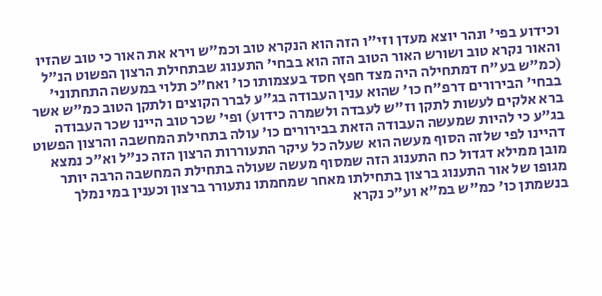וכידוע בפי' ונהר יוצא מעדן וזי"ו הזה הוא הנקרא טוב וכמ"ש וירא את האור כי טוב שהזיו והאור נקרא טוב ושורש האור הטוב הזה הוא בבחי' התענוג שבתחילת הרצון הפשוט הנ"ל (כמ"ש בע"ח דמתחילה היה מצד חפץ חסד בעצמותו כו' ואח"כ תלוי במעשה התחתוני' בבחי' הבירורים דרפ"ח כו' שהוא ענין העבודה בג"ע לברר הקוצים ולתקן הטוב כמ"ש אשר ברא אלקים לעשות לתקן וז"ש לעבדה ולשמרה כידוע) ופי' שכר טוב היינו שכר העבודה בג"ע כי להיות שמעשה העבודה הזאת בבירורים כו' עולה בתחילת המחשבה והרצון הפשוט דהיינו לפי שלזה הסוף מעשה הוא שעלה כל עיקר התעוררות הרצון הזה כנ"ל וא"כ נמצא מובן ממילא דגדול כח התענוג הזה שמסוף מעשה שעולה בתחילת המחשבה הרבה יותר מגופו של אור התענוג ברצון בתחילתו מאחר שמחמתו נתעורר ברצון וכענין במי נמלך בנשמתן כו' כמ"ש במ"א וע"כ נקרא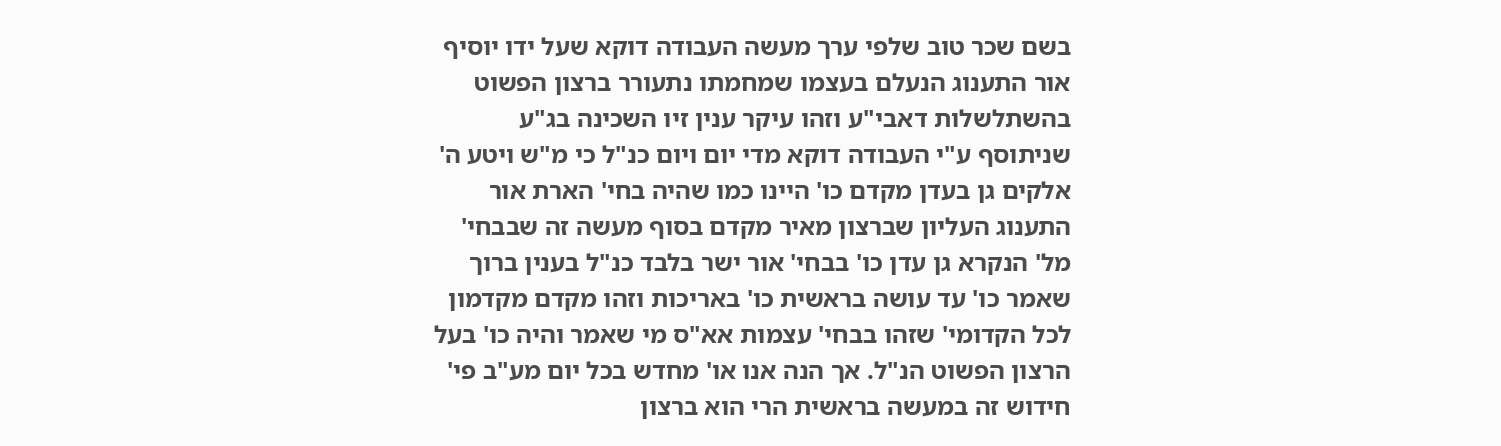בשם שכר טוב שלפי ערך מעשה העבודה דוקא שעל ידו יוסיף אור התענוג הנעלם בעצמו שמחמתו נתעורר ברצון הפשוט בהשתלשלות דאבי"ע וזהו עיקר ענין זיו השכינה בג"ע שניתוסף ע"י העבודה דוקא מדי יום ויום כנ"ל כי מ"ש ויטע ה' אלקים גן בעדן מקדם כו' היינו כמו שהיה בחי' הארת אור התענוג העליון שברצון מאיר מקדם בסוף מעשה זה שבבחי' מל' הנקרא גן עדן כו' בבחי' אור ישר בלבד כנ"ל בענין ברוך שאמר כו' עד עושה בראשית כו' באריכות וזהו מקדם מקדמון לכל הקדומי' שזהו בבחי' עצמות אא"ס מי שאמר והיה כו' בעל הרצון הפשוט הנ"ל. אך הנה אנו או' מחדש בכל יום מע"ב פי' חידוש זה במעשה בראשית הרי הוא ברצון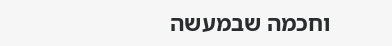וחכמה שבמעשה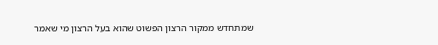שמתחדש ממקור הרצון הפשוט שהוא בעל הרצון מי שאמר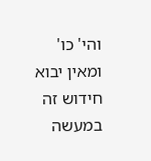והי' כו' ומאין יבוא חידוש זה במעשה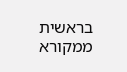בראשית ממקורא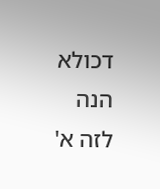דכולא הנה לזה א'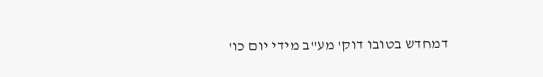דמחדש בטובו דוק' מע"ב מידי יום כו'